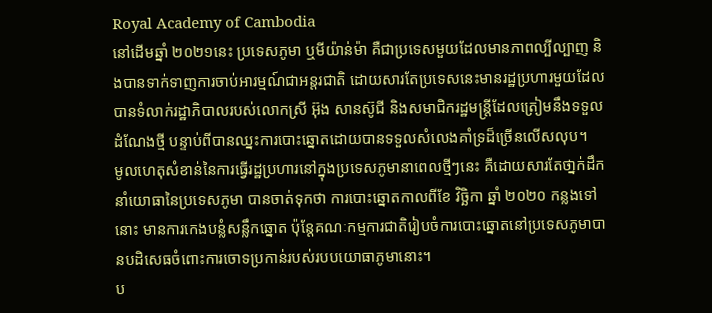Royal Academy of Cambodia
នៅដើមឆ្នាំ ២០២១នេះ ប្រទេសភូមា ឬមីយ៉ាន់ម៉ា គឺជាប្រទេសមួយដែលមានភាពល្បីល្បាញ និងបានទាក់ទាញការចាប់អារម្មណ៍ជាអន្តរជាតិ ដោយសារតែប្រទេសនេះមានរដ្ឋប្រហារមួយដែលបានទំលាក់រដ្ឋាភិបាលរបស់លោកស្រី អ៊ុង សានស៊ូជី និងសមាជិករដ្ឋមន្ត្រីដែលត្រៀមនឹងទទួលដំណែងថ្មី បន្ទាប់ពីបានឈ្នះការបោះឆ្នោតដោយបានទទួលសំលេងគាំទ្រដ៏ច្រើនលើសលុប។
មូលហេតុសំខាន់នៃការធ្វើរដ្ឋប្រហារនៅក្នុងប្រទេសភូមានាពេលថ្មីៗនេះ គឺដោយសារតែថា្នក់ដឹកនាំយោធានៃប្រទេសភូមា បានចាត់ទុកថា ការបោះឆ្នោតកាលពីខែ វិច្ឆិកា ឆ្នាំ ២០២០ កន្លងទៅនោះ មានការកេងបន្លំសន្លឹកឆ្នោត ប៉ុន្តែគណៈកម្មការជាតិរៀបចំការបោះឆ្នោតនៅប្រទេសភូមាបានបដិសេធចំពោះការចោទប្រកាន់របស់របបយោធាភូមានោះ។
ប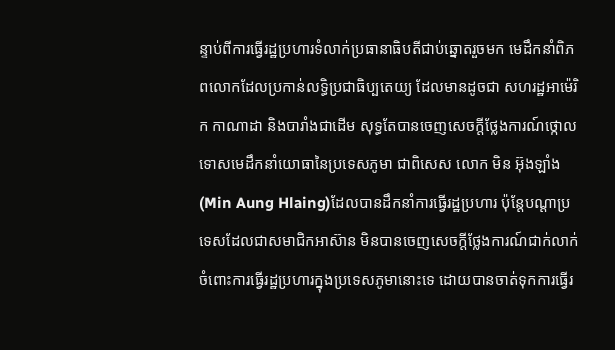ន្ទាប់ពីការធ្វើរដ្ឋប្រហារទំលាក់ប្រធានាធិបតីជាប់ឆ្នោតរួចមក មេដឹកនាំពិភពលោកដែលប្រកាន់លទ្ធិប្រជាធិប្បតេយ្យ ដែលមានដូចជា សហរដ្ឋអាម៉េរិក កាណាដា និងបារាំងជាដើម សុទ្ធតែបានចេញសេចក្តីថ្លែងការណ៍ថ្កោលទោសមេដឹកនាំយោធានៃប្រទេសភូមា ជាពិសេស លោក មិន អ៊ុងឡាំង (Min Aung Hlaing)ដែលបានដឹកនាំការធ្វើរដ្ឋប្រហារ ប៉ុន្តែបណ្តាប្រទេសដែលជាសមាជិកអាស៊ាន មិនបានចេញសេចក្តីថ្លែងការណ៍ជាក់លាក់ចំពោះការធ្វើរដ្ឋប្រហារក្នុងប្រទេសភូមានោះទេ ដោយបានចាត់ទុកការធ្វើរ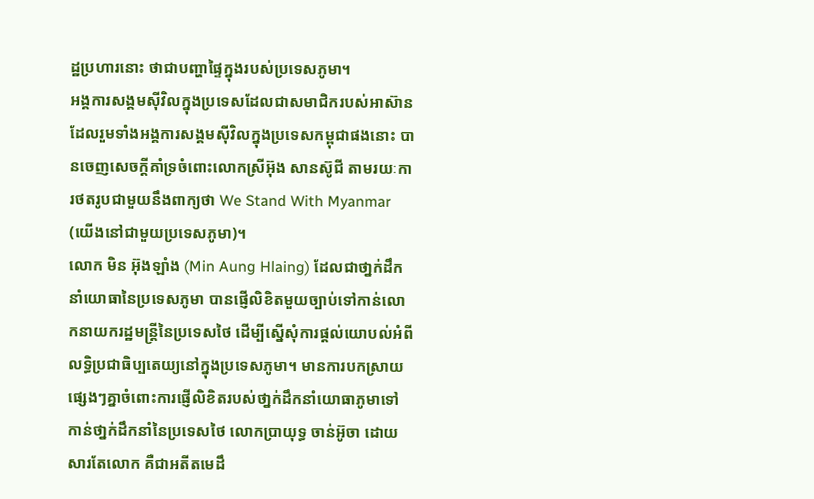ដ្ឋប្រហារនោះ ថាជាបញ្ហាផ្ទៃក្នុងរបស់ប្រទេសភូមា។
អង្គការសង្គមស៊ីវិលក្នុងប្រទេសដែលជាសមាជិករបស់អាស៊ាន ដែលរួមទាំងអង្គការសង្គមស៊ីវិលក្នុងប្រទេសកម្ពុជាផងនោះ បានចេញសេចក្តីគាំទ្រចំពោះលោកស្រីអ៊ុង សានស៊ូជី តាមរយៈការថតរូបជាមួយនឹងពាក្យថា We Stand With Myanmar (យើងនៅជាមួយប្រទេសភូមា)។
លោក មិន អ៊ុងឡាំង (Min Aung Hlaing) ដែលជាថា្នក់ដឹកនាំយោធានៃប្រទេសភូមា បានផ្ញើលិខិតមួយច្បាប់ទៅកាន់លោកនាយករដ្ឋមន្ត្រីនៃប្រទេសថៃ ដើម្បីស្នើសុំការផ្តល់យោបល់អំពីលទ្ធិប្រជាធិប្បតេយ្យនៅក្នុងប្រទេសភូមា។ មានការបកស្រាយផ្សេងៗគ្នាចំពោះការផ្ញើលិខិតរបស់ថា្នក់ដឹកនាំយោធាភូមាទៅកាន់ថា្នក់ដឹកនាំនៃប្រទេសថៃ លោកប្រាយុទ្ធ ចាន់អ៊ូចា ដោយសារតែលោក គឺជាអតីតមេដឹ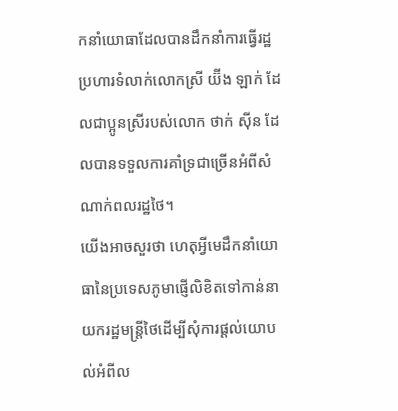កនាំយោធាដែលបានដឹកនាំការធ្វើរដ្ឋប្រហារទំលាក់លោកស្រី យ៊ីង ឡាក់ ដែលជាប្អូនស្រីរបស់លោក ថាក់ ស៊ីន ដែលបានទទួលការគាំទ្រជាច្រើនអំពីសំណាក់ពលរដ្ឋថៃ។
យើងអាចសួរថា ហេតុអ្វីមេដឹកនាំយោធានៃប្រទេសភូមាផ្ញើលិខិតទៅកាន់នាយករដ្ឋមន្ត្រីថៃដើម្បីសុំការផ្តល់យោបល់អំពីល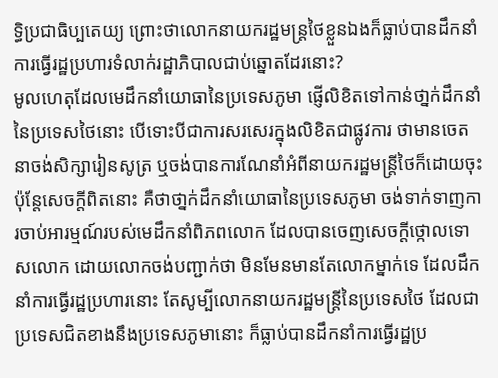ទ្ធិប្រជាធិប្បតេយ្យ ព្រោះថាលោកនាយករដ្ឋមន្ត្រថៃខ្លួនឯងក៏ធ្លាប់បានដឹកនាំការធ្វើរដ្ឋប្រហារទំលាក់រដ្ឋាភិបាលជាប់ឆ្នោតដែរនោះ?
មូលហេតុដែលមេដឹកនាំយោធានៃប្រទេសភូមា ផ្ញើលិខិតទៅកាន់ថា្នក់ដឹកនាំនៃប្រទេសថៃនោះ បើទោះបីជាការសរសេរក្នុងលិខិតជាផ្លូវការ ថាមានចេតនាចង់សិក្សារៀនសូត្រ ឬចង់បានការណែនាំអំពីនាយករដ្ឋមន្ត្រីថៃក៏ដោយចុះ ប៉ុន្តែសេចក្តីពិតនោះ គឺថាថា្នក់ដឹកនាំយោធានៃប្រទេសភូមា ចង់ទាក់ទាញការចាប់អារម្មណ៍របស់មេដឹកនាំពិភពលោក ដែលបានចេញសេចក្តីថ្កោលទោសលោក ដោយលោកចង់បញ្ជាក់ថា មិនមែនមានតែលោកម្នាក់ទេ ដែលដឹកនាំការធ្វើរដ្ឋប្រហារនោះ តែសូម្បីលោកនាយករដ្ឋមន្ត្រីនៃប្រទេសថៃ ដែលជាប្រទេសជិតខាងនឹងប្រទេសភូមានោះ ក៏ធ្លាប់បានដឹកនាំការធ្វើរដ្ឋប្រ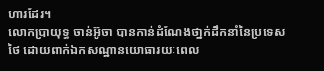ហារដែរ។
លោកប្រាយុទ្ធ ចាន់អ៊ូចា បានកាន់ដំណែងថា្នក់ដឹកនាំនៃប្រទេសថៃ ដោយពាក់ឯកសណ្ឋានយោធារយៈពេល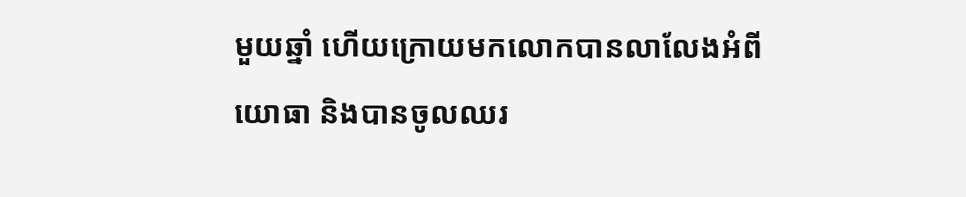មួយឆ្នាំ ហើយក្រោយមកលោកបានលាលែងអំពីយោធា និងបានចូលឈរ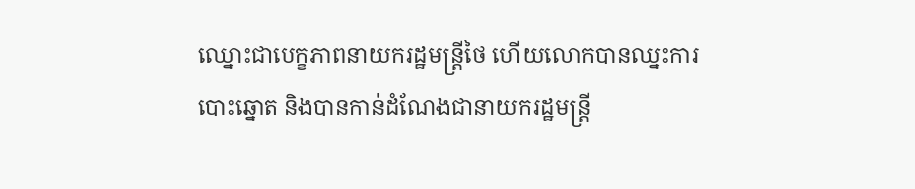ឈ្នោះជាបេក្ខភាពនាយករដ្ឋមន្ត្រីថៃ ហើយលោកបានឈ្នះការបោះឆ្នោត និងបានកាន់ដំណែងជានាយករដ្ឋមន្ត្រី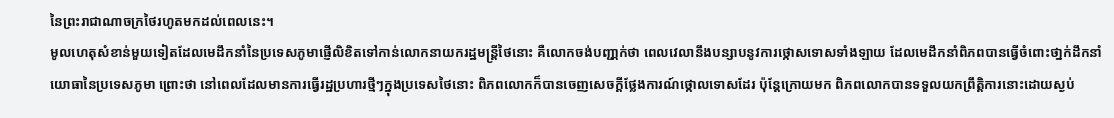នៃព្រះរាជាណាចក្រថៃរហូតមកដល់ពេលនេះ។
មូលហេតុសំខាន់មួយទៀតដែលមេដឹកនាំនៃប្រទេសភូមាផ្ញើលិខិតទៅកាន់លោកនាយករដ្ឋមន្ត្រីថៃនោះ គឺលោកចង់បញ្ជា្កក់ថា ពេលវេលានឹងបន្សាបនូវការថ្កោសទោសទាំងឡាយ ដែលមេដឹកនាំពិភពបានធ្វើចំពោះថា្នក់ដឹកនាំយោធានៃប្រទេសភូមា ព្រោះថា នៅពេលដែលមានការធ្វើរដ្ឋប្រហារថ្មីៗក្នុងប្រទេសថៃនោះ ពិភពលោកក៏បានចេញសេចក្តីថ្លែងការណ៍ថ្កោលទោសដែរ ប៉ុន្តែក្រោយមក ពិភពលោកបានទទួលយកព្រឹត្តិការនោះដោយស្ងប់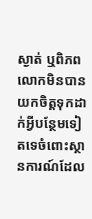ស្ងាត់ ឬពិភពលោកមិនបានយកចិត្តទុកដាក់អ្វីបន្ថែមទៀតទេចំពោះស្ថានការណ៍ដែល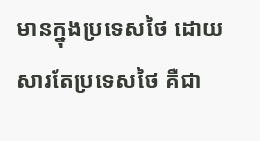មានក្នុងប្រទេសថៃ ដោយសារតែប្រទេសថៃ គឺជា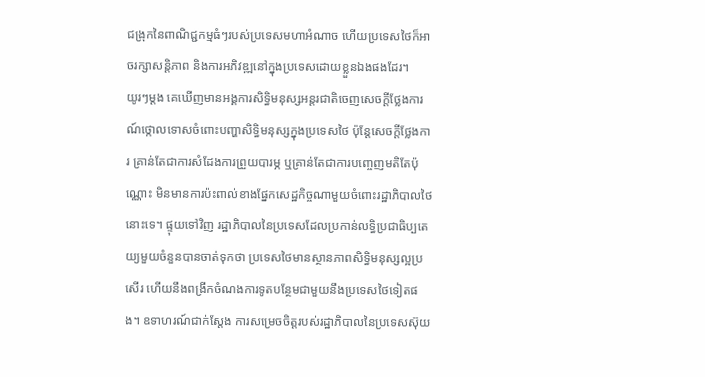ជង្រុកនៃពាណិជ្ជកម្មធំៗរបស់ប្រទេសមហាអំណាច ហើយប្រទេសថៃក៏អាចរក្សាសន្តិភាព និងការអភិវឌ្ឍនៅក្នុងប្រទេសដោយខ្លួនឯងផងដែរ។
យូរៗម្តង គេឃើញមានអង្គការសិទ្ធិមនុស្សអន្តរជាតិចេញសេចក្តីថ្លែងការណ៍ថ្កោលទោសចំពោះបញ្ហាសិទ្ធិមនុស្សក្នុងប្រទេសថៃ ប៉ុន្តែសេចក្តីថ្លែងការ គ្រាន់តែជាការសំដែងការព្រួយបារម្ភ ឬគ្រាន់តែជាការបញ្ចេញមតិតែប៉ុណ្ណោះ មិនមានការប៉ះពាល់ខាងផ្នែកសេដ្ឋកិច្ចណាមួយចំពោះរដ្ឋាភិបាលថៃនោះទេ។ ផ្ទុយទៅវិញ រដ្ឋាភិបាលនៃប្រទេសដែលប្រកាន់លទ្ធិប្រជាធិប្បតេយ្យមួយចំនួនបានចាត់ទុកថា ប្រទេសថៃមានស្ថានភាពសិទ្ធិមនុស្សល្អប្រសើរ ហើយនឹងពង្រីកចំណងការទូតបន្ថែមជាមួយនឹងប្រទេសថៃទៀតផង។ ឧទាហរណ៍ជាក់ស្តែង ការសម្រេចចិត្តរបស់រដ្ឋាភិបាលនៃប្រទេសស៊ុយ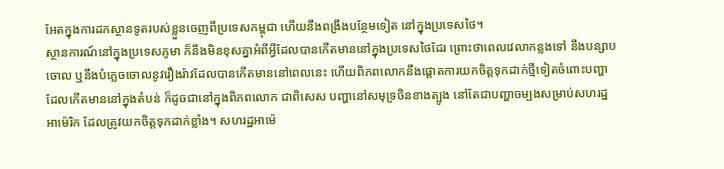អែតក្នុងការដកស្ថានទូតរបស់ខ្លួនចេញពីប្រទេសកម្ពុជា ហើយនឹងពង្រឹងបន្ថែមទៀត នៅក្នុងប្រទេសថៃ។
ស្ថានការណ៍នៅក្នុងប្រទេសភូមា ក៏នឹងមិនខុសគ្នាអំពីអ្វីដែលបានកើតមាននៅក្នុងប្រទេសថៃដែរ ព្រោះថាពេលវេលាកន្លងទៅ នឹងបន្សាបចោល ឬនឹងបំភ្លេចចោលនូវរឿងរ៉ាវដែលបានកើតមាននៅពេលនេះ ហើយពិភពលោកនឹងផ្តោតការយកចិត្តទុកដាក់ថ្មីទៀតចំពោះបញ្ហាដែលកើតមាននៅក្នុងតំបន់ ក៏ដូចជានៅក្នុងពិភពលោក ជាពិសេស បញ្ហានៅសមុទ្រចិនខាងត្បូង នៅតែជាបញ្ហាចម្បងសម្រាប់សហរដ្ឋអាម៉េរិក ដែលត្រូវយកចិត្តទុកដាក់ខ្លាំង។ សហរដ្ឋអាម៉េ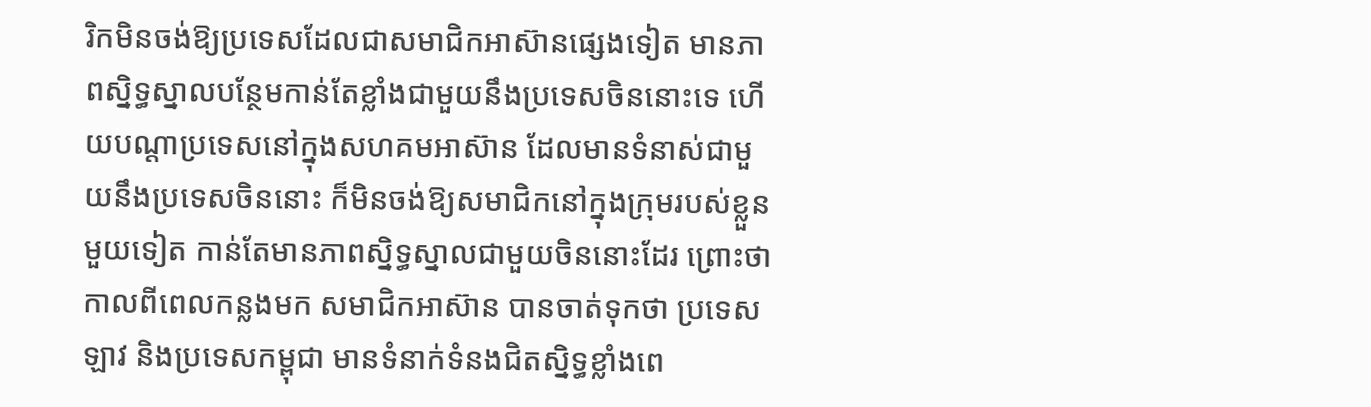រិកមិនចង់ឱ្យប្រទេសដែលជាសមាជិកអាស៊ានផ្សេងទៀត មានភាពស្និទ្ធស្នាលបន្ថែមកាន់តែខ្លាំងជាមួយនឹងប្រទេសចិននោះទេ ហើយបណ្តាប្រទេសនៅក្នុងសហគមអាស៊ាន ដែលមានទំនាស់ជាមួយនឹងប្រទេសចិននោះ ក៏មិនចង់ឱ្យសមាជិកនៅក្នុងក្រុមរបស់ខ្លួនមួយទៀត កាន់តែមានភាពស្និទ្ធស្នាលជាមួយចិននោះដែរ ព្រោះថាកាលពីពេលកន្លងមក សមាជិកអាស៊ាន បានចាត់ទុកថា ប្រទេសឡាវ និងប្រទេសកម្ពុជា មានទំនាក់ទំនងជិតស្និទ្ធខ្លាំងពេ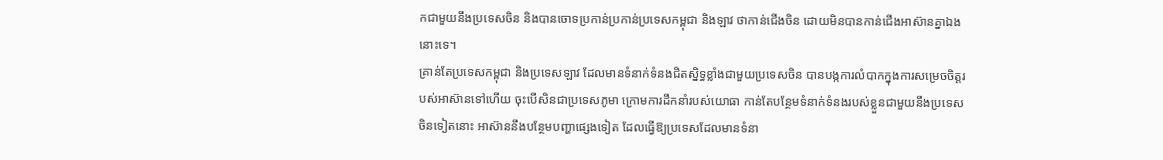កជាមួយនឹងប្រទេសចិន និងបានចោទប្រកាន់ប្រកាន់ប្រទេសកម្ពុជា និងឡាវ ថាកាន់ជើងចិន ដោយមិនបានកាន់ជើងអាស៊ានគ្នាឯងនោះទេ។
គ្រាន់តែប្រទេសកម្ពុជា និងប្រទេសឡាវ ដែលមានទំនាក់ទំនងជិតស្និទ្ធខ្លាំងជាមួយប្រទេសចិន បានបង្កការលំបាកក្នុងការសម្រេចចិត្តរបស់អាស៊ានទៅហើយ ចុះបើសិនជាប្រទេសភូមា ក្រោមការដឹកនាំរបស់យោធា កាន់តែបន្ថែមទំនាក់ទំនងរបស់ខ្លួនជាមួយនឹងប្រទេសចិនទៀតនោះ អាស៊ាននឹងបន្ថែមបញ្ហាផ្សេងទៀត ដែលធ្វើឱ្យប្រទេសដែលមានទំនា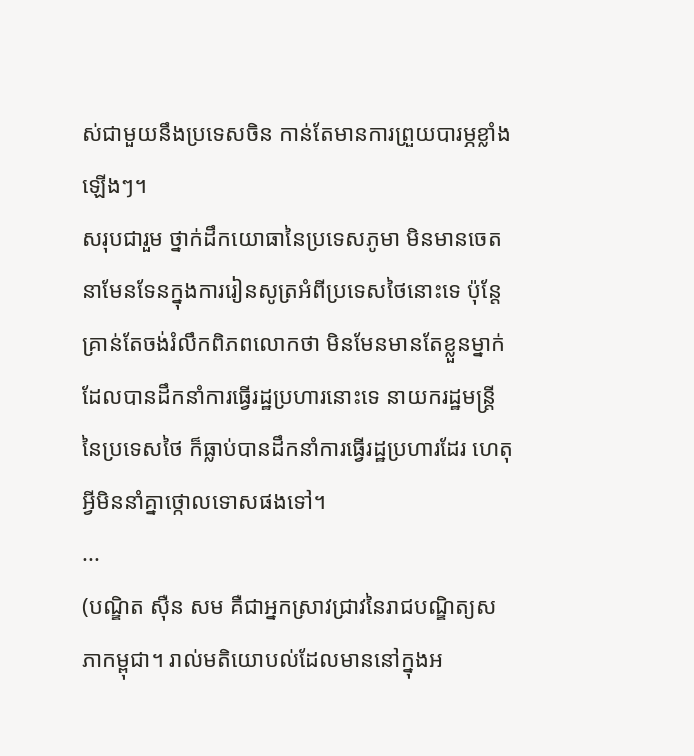ស់ជាមួយនឹងប្រទេសចិន កាន់តែមានការព្រួយបារម្ភខ្លាំងឡើងៗ។
សរុបជារួម ថ្នាក់ដឹកយោធានៃប្រទេសភូមា មិនមានចេតនាមែនទែនក្នុងការរៀនសូត្រអំពីប្រទេសថៃនោះទេ ប៉ុន្តែគ្រាន់តែចង់រំលឹកពិភពលោកថា មិនមែនមានតែខ្លួនម្នាក់ដែលបានដឹកនាំការធ្វើរដ្ឋប្រហារនោះទេ នាយករដ្ឋមន្ត្រីនៃប្រទេសថៃ ក៏ធ្លាប់បានដឹកនាំការធ្វើរដ្ឋប្រហារដែរ ហេតុអ្វីមិននាំគ្នាថ្កោលទោសផងទៅ។
...
(បណ្ឌិត ស៊ឺន សម គឺជាអ្នកស្រាវជ្រាវនៃរាជបណ្ឌិត្យសភាកម្ពុជា។ រាល់មតិយោបល់ដែលមាននៅក្នុងអ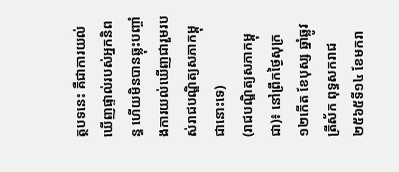ត្ថបទនេះ គឺជាការយល់ឃើញផ្ទាល់របស់អ្នកនិពន្ធ ហើយមិនបានឆ្លុះបញ្ចាំងការយល់ឃើញជារួមរបស់រាជបណ្ឌិត្យសភាកម្ពុជានោះទេ)
(រាជបណ្ឌិត្យសភាកម្ពុជា)៖ នៅព្រឹកថ្ងៃសុក្រ ១២កើត ខែបុស្ស ឆ្នាំឆ្លូវ ត្រីស័ក ពុទ្ធសករាជ ២៥៦៥ទី១៤ ខែមករា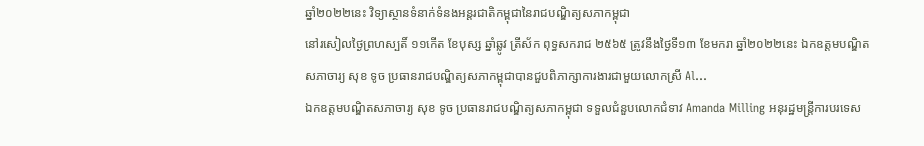ឆ្នាំ២០២២នេះ វិទ្យាស្ថានទំនាក់ទំនងអន្តរជាតិកម្ពុជានៃរាជបណ្ឌិត្យសភាកម្ពុជា
នៅរសៀលថ្ងៃព្រហស្បតិ៍ ១១កើត ខែបុស្ស ឆ្នាំឆ្លូវ ត្រីស័ក ពុទ្ធសករាជ ២៥៦៥ ត្រូវនឹងថ្ងៃទី១៣ ខែមករា ឆ្នាំ២០២២នេះ ឯកឧត្តមបណ្ឌិតសភាចារ្យ សុខ ទូច ប្រធានរាជបណ្ឌិត្យសភាកម្ពុជាបានជួបពិភាក្សាការងារជាមួយលោកស្រី Al...
ឯកឧត្តមបណ្ឌិតសភាចារ្យ សុខ ទូច ប្រធានរាជបណ្ឌិត្យសភាកម្ពុជា ទទួលជំនួបលោកជំទាវ Amanda Milling អនុរដ្ឋមន្ត្រីការបរទេស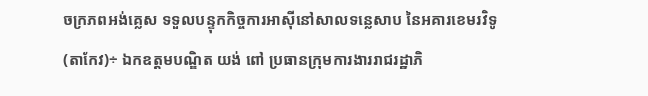ចក្រភពអង់គ្លេស ទទួលបន្ទុកកិច្ចការអាស៊ីនៅសាលទន្លេសាប នៃអគារខេមរវិទូ
(តាកែវ)÷ ឯកឧត្តមបណ្ឌិត យង់ ពៅ ប្រធានក្រុមការងាររាជរដ្ឋាភិ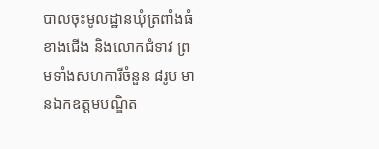បាលចុះមូលដ្ឋានឃុំត្រពាំងធំខាងជើង និងលោកជំទាវ ព្រមទាំងសហការីចំនួន ៨រូប មានឯកឧត្តមបណ្ឌិត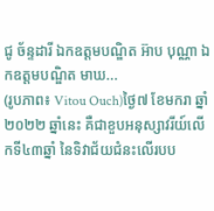ជូ ច័ន្ទដារី ឯកឧត្តមបណ្ឌិត អ៊ាប បុណ្ណា ឯកឧត្តមបណ្ឌិត មាឃ...
(រូបភាព៖ Vitou Ouch)ថ្ងៃ៧ ខែមករា ឆ្នាំ២០២២ ឆ្នាំនេះ គឺជាខួបអនុស្សាវរីយ៍លើកទី៤៣ឆ្នាំ នៃទិវាជ័យជំនះលើរបប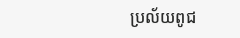ប្រល័យពូជ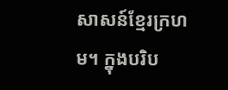សាសន៍ខ្មែរក្រហម។ ក្នុងបរិប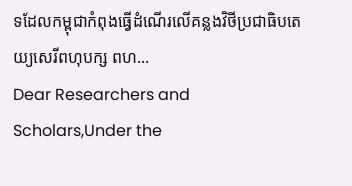ទដែលកម្ពុជាកំពុងធ្វើដំណើរលើគន្លងវិថីប្រជាធិបតេយ្យសេរីពហុបក្ស ពហ...
Dear Researchers and Scholars,Under the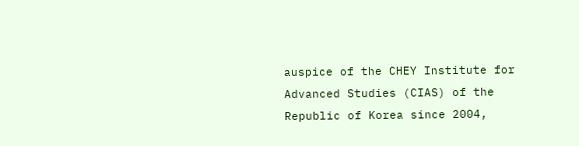auspice of the CHEY Institute for Advanced Studies (CIAS) of the Republic of Korea since 2004,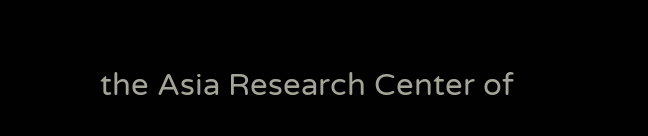the Asia Research Center of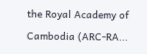the Royal Academy of Cambodia (ARC-RA...